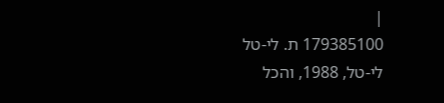|
179385100 ת. לי-טל
לי-טל, 1988, והכל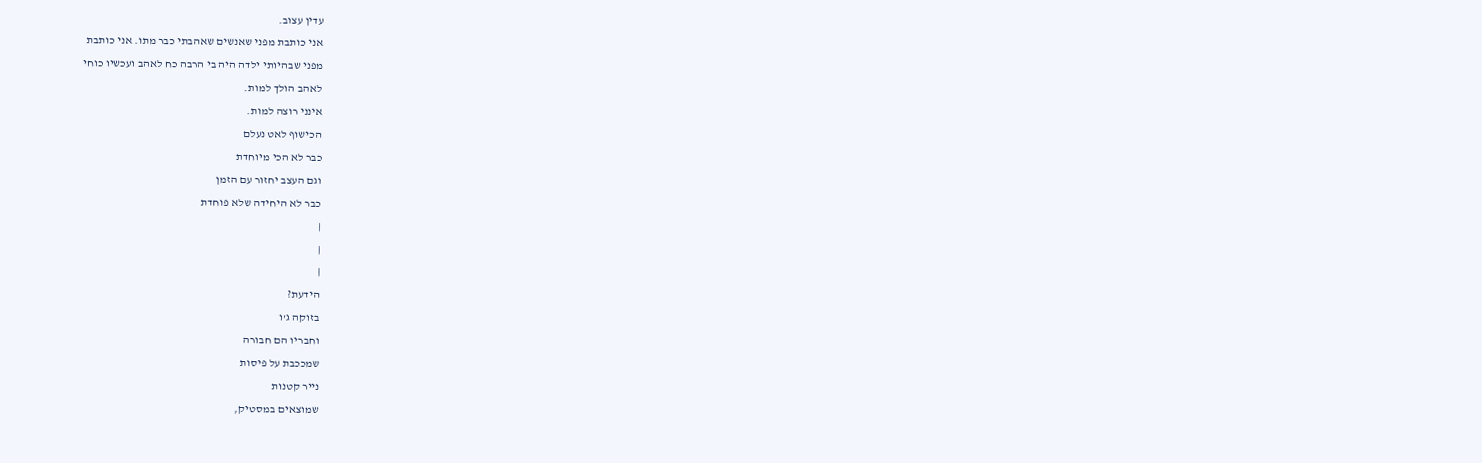עדין עצוב.
אני כותבת מפני שאנשים שאהבתי כבר מתו. אני כותבת
מפני שבהיותי ילדה היה בי הרבה כח לאהב ועכשיו כוחי
לאהב הולך למות.
אינני רוצה למות.
הכישוף לאט נעלם
כבר לא הכי מיוחדת
וגם העצב יחזור עם הזמן
כבר לא היחידה שלא פוחדת
|
|
|
הידעת?
בזוקה ג'ו
וחבריו הם חבורה
שמככבת על פיסות
נייר קטנות
שמוצאים במסטיק,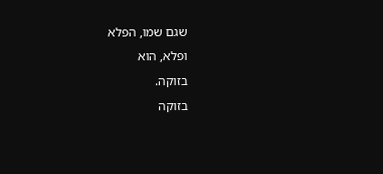שגם שמו, הפלא
ופלא, הוא
בזוקה.
בזוקה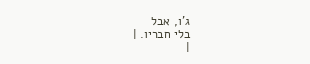ג'ו, אבל
בלי חבריו. |
|